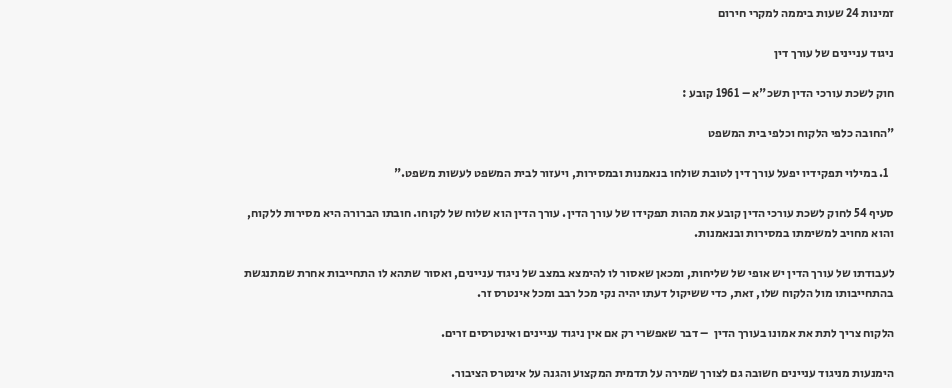זמינות 24 שעות ביממה למקרי חירום

ניגוד עניינים של עורך דין

חוק לשכת עורכי הדין תשכ"א – 1961 קובע :

"החובה כלפי הלקוח וכלפי בית המשפט

  1. במילוי תפקידיו יפעל עורך דין לטובת שולחו בנאמנות ובמסירות, ויעזור לבית המשפט לעשות משפט."

סעיף 54 לחוק לשכת עורכי הדין קובע את מהות תפקידו של עורך הדין. עורך הדין הוא שלוח של לקוחו. חובתו הברורה היא מסירות ללקוח, והוא מחויב למשימתו במסירות ובנאמנות.

לעבודתו של עורך הדין יש אופי של שליחות, ומכאן שאסור לו להימצא במצב של ניגוד עניינים, ואסור שתהא לו התחייבות אחרת שמתנגשת בהתחייבותו מול הלקוח שלו, זאת, כדי ששיקול דעתו יהיה נקי מכל רבב ומכל אינטרס זר.

הלקוח צריך לתת את אמונו בעורך הדין  – דבר שאפשרי רק אם אין ניגוד עניינים ואינטרסים זרים.

הימנעות מניגוד עניינים חשובה גם לצורך שמירה על תדמית המקצוע והגנה על אינטרס הציבור.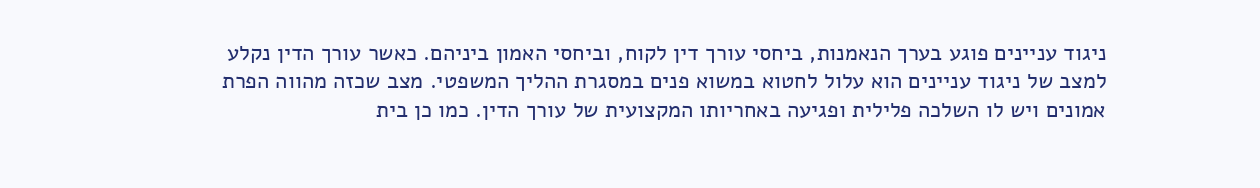ניגוד עניינים פוגע בערך הנאמנות, ביחסי עורך דין לקוח, וביחסי האמון ביניהם. כאשר עורך הדין נקלע למצב של ניגוד עניינים הוא עלול לחטוא במשוא פנים במסגרת ההליך המשפטי. מצב שכזה מהווה הפרת אמונים ויש לו השלכה פלילית ופגיעה באחריותו המקצועית של עורך הדין. כמו כן בית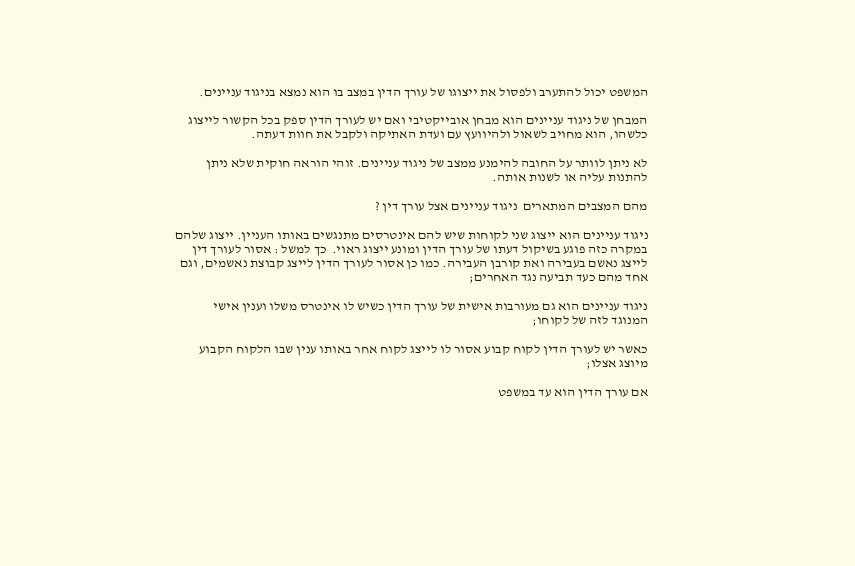המשפט יכול להתערב ולפסול את ייצוגו של עורך הדין במצב בו הוא נמצא בניגוד עניינים.

המבחן של ניגוד עניינים הוא מבחן אובייקטיבי ואם יש לעורך הדין ספק בכל הקשור לייצוג כלשהו, הוא מחויב לשאול ולהיוועץ עם ועדת האתיקה ולקבל את חוות דעתה.

לא ניתן לוותר על החובה להימנע ממצב של ניגוד עניינים. זוהי הוראה חוקית שלא ניתן להתנות עליה או לשנות אותה.

מהם המצבים המתארים  ניגוד עניינים אצל עורך דין ?

ניגוד עניינים הוא ייצוג שני לקוחות שיש להם אינטרסים מתנגשים באותו העניין. ייצוג שלהם במקרה כזה פוגע בשיקול דעתו של עורך הדין ומונע ייצוג ראוי.  כך למשל : אסור לעורך דין לייצג נאשם בעבירה ואת קורבן העבירה. כמו כן אסור לעורך הדין לייצג קבוצת נאשמים, וגם אחד מהם כעד תביעה נגד האחרים;

ניגוד עניינים הוא גם מעורבות אישית של עורך הדין כשיש לו אינטרס משלו וענין אישי המנוגד לזה של לקוחו;

כאשר יש לעורך הדין לקוח קבוע אסור לו לייצג לקוח אחר באותו ענין שבו הלקוח הקבוע מיוצג אצלו;

אם עורך הדין הוא עד במשפט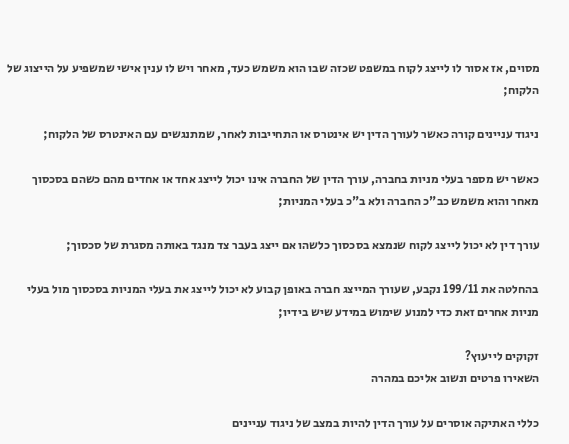מסוים, אז אסור לו לייצג לקוח במשפט שכזה שבו הוא משמש כעד, מאחר ויש לו ענין אישי שמשפיע על הייצוג של הלקוח;

ניגוד עניינים קורה כאשר לעורך הדין יש אינטרס או התחייבות לאחר, שמתנגשים עם האינטרס של הלקוח;

כאשר יש מספר בעלי מניות בחברה, עורך הדין של החברה אינו יכול לייצג אחד או אחדים מהם כשהם בסכסוך מאחר והוא משמש כב"כ החברה ולא ב"כ בעלי המניות;

עורך דין לא יכול לייצג לקוח שנמצא בסכסוך כלשהו אם ייצג בעבר צד מנגד באותה מסגרת של סכסוך;

בהחלטה את 199/11 נקבע, שעורך המייצג חברה באופן קבוע לא יכול לייצג את בעלי המניות בסכסוך מול בעלי מניות אחרים זאת כדי למנוע שימוש במידע שיש בידיו;

זקוקים לייעוץ?
השאירו פרטים ונשוב אליכם במהרה

כללי האתיקה אוסרים על עורך הדין להיות במצב של ניגוד עניינים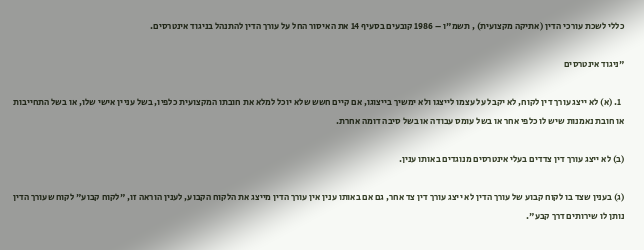כללי לשכת עורכי הדין (אתיקה מקצועית) , תשמ"ו – 1986 קובעים בסעיף 14 את האיסור החל על עורך הדין להתנהל בניגוד אינטרסים.

"ניגוד אינטרסים

  1. (א) לא ייצג עורך דין לקוח, לא יקבל על עצמו לייצגו ולא ימשיך בייצוגו, אם קיים חשש שלא יוכל למלא את חובתו המקצועית כלפיו, בשל עניין אישי שלו, או בשל התחייבות או חובת נאמנות שיש לו כלפי אחר או בשל עומס עבודה או בשל סיבה דומה אחרת.

(ב) לא ייצג עורך דין צדדים בעלי אינטרסים מנוגדים באותו ענין.

(ג) בענין שצד בו לקוח קבוע של עורך הדין לא ייצג עורך דין צד אחר, גם אם באותו ענין אין עורך הדין מייצג את הלקוח הקבוע, לענין הוראה זו, "לקוח קבוע" לקוח שעורך הדין נותן לו שירותים דרך קבע".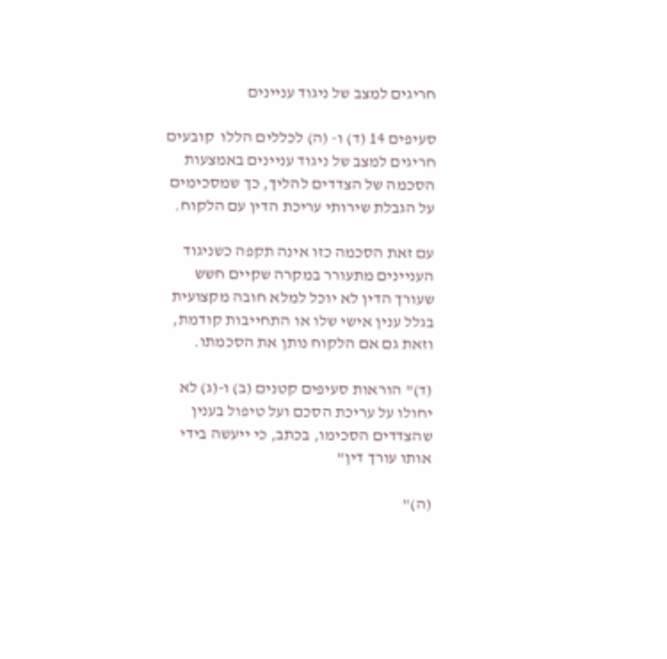חריגים למצב של ניגוד עניינים

סעיפים 14 (ד) ו- (ה) לכללים הללו  קובעים חריגים למצב של ניגוד עניינים באמצעות הסכמה של הצדדים להליך, כך שמסכימים על הגבלת שירותי עריכת הדין עם הלקוח.

עם זאת הסכמה כזו אינה תקפה כשניגוד העניינים מתעורר במקרה שקיים חשש שעורך הדין לא יוכל למלא חובה מקצועית בגלל ענין אישי שלו או התחייבות קודמת, וזאת גם אם הלקוח נותן את הסכמתו.

(ד)" הוראות סעיפים קטנים (ב) ו-(ג) לא יחולו על עריכת הסכם ועל טיפול בענין שהצדדים הסכימו, בכתב, כי ייעשה בידי אותו עורך דין"

(ה)"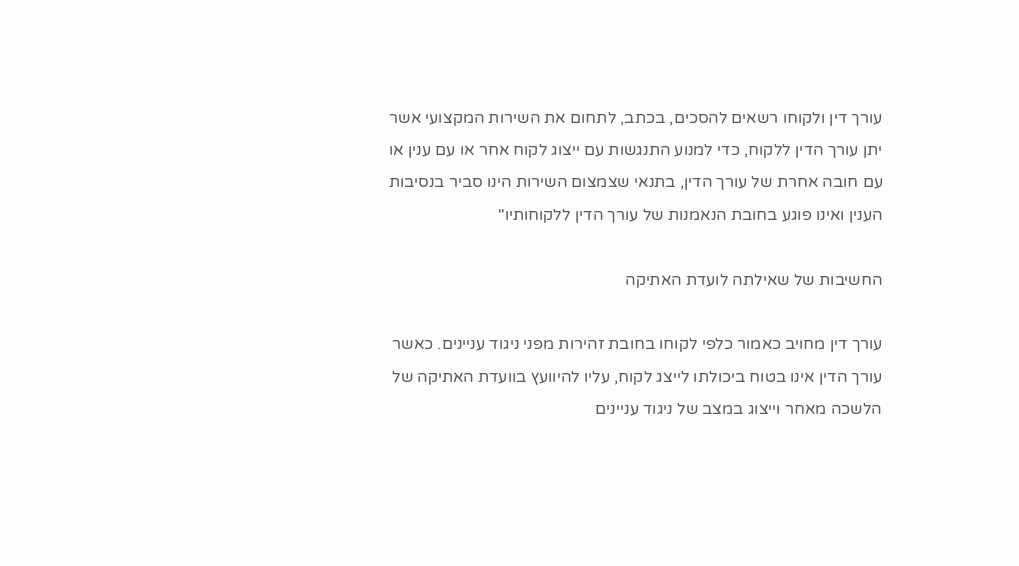עורך דין ולקוחו רשאים להסכים, בכתב, לתחום את השירות המקצועי אשר יתן עורך הדין ללקוח, כדי למנוע התנגשות עם ייצוג לקוח אחר או עם ענין או עם חובה אחרת של עורך הדין, בתנאי שצמצום השירות הינו סביר בנסיבות הענין ואינו פוגע בחובת הנאמנות של עורך הדין ללקוחותיו"

החשיבות של שאילתה לועדת האתיקה

עורך דין מחויב כאמור כלפי לקוחו בחובת זהירות מפני ניגוד עניינים. כאשר עורך הדין אינו בטוח ביכולתו לייצג לקוח, עליו להיוועץ בוועדת האתיקה של הלשכה מאחר וייצוג במצב של ניגוד עניינים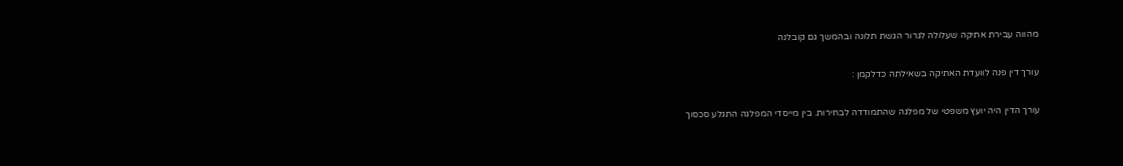מהווה עבירת אתיקה שעלולה לגרור הגשת תלונה ובהמשך גם קובלנה

עורך דין פנה לוועדת האתיקה בשאילתה כדלקמן :

עורך הדין היה יועץ משפטי של מפלגה שהתמודדה לבחירות. בין מייסדי המפלגה התגלע סכסוך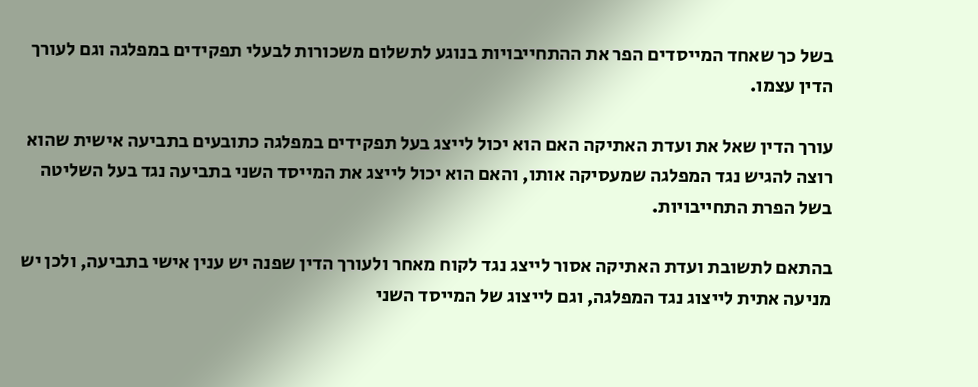בשל כך שאחד המייסדים הפר את ההתחייבויות בנוגע לתשלום משכורות לבעלי תפקידים במפלגה וגם לעורך הדין עצמו.

עורך הדין שאל את ועדת האתיקה האם הוא יכול לייצג בעל תפקידים במפלגה כתובעים בתביעה אישית שהוא רוצה להגיש נגד המפלגה שמעסיקה אותו, והאם הוא יכול לייצג את המייסד השני בתביעה נגד בעל השליטה בשל הפרת התחייבויות.

בהתאם לתשובת ועדת האתיקה אסור לייצג נגד לקוח מאחר ולעורך הדין שפנה יש ענין אישי בתביעה, ולכן יש מניעה אתית לייצוג נגד המפלגה, וגם לייצוג של המייסד השני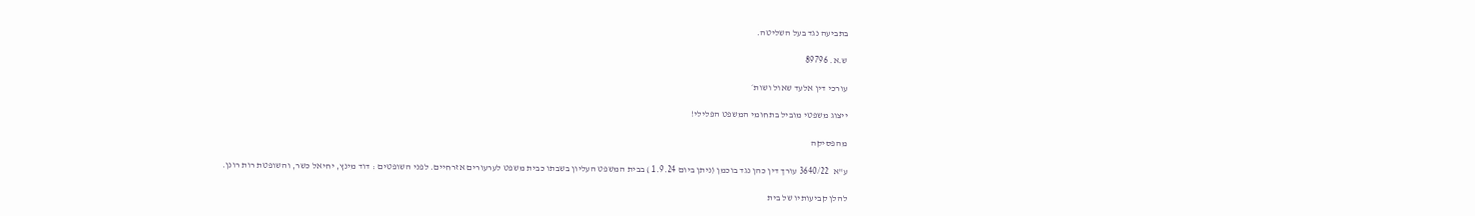בתביעה נגד בעל השליטה.

ש.א. 89796

עורכי דין אלעד שאול ושות׳

ייצוג משפטי מוביל בתחומי המשפט הפלילי!

מהפסיקה

ע"א  3640/22 עורך דין כהן נגד בוכמן (ניתן ביום 1.9.24 ) בבית המשפט העליון בשבתו כבית משפט לערעורים אזרחיים. לפני השופטים : דוד מינץ, יחיאל כשר, והשופטת רות רונן.

להלן קביעותיו של בית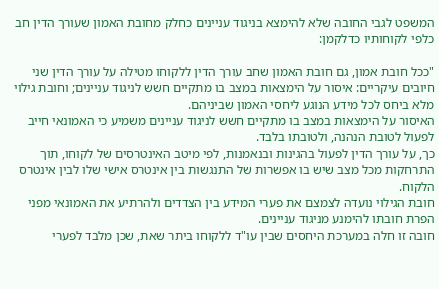המשפט לגבי החובה שלא להימצא בניגוד עניינים כחלק מחובת האמון שעורך הדין חב כלפי לקוחותיו כדלקמן:

"ככל חובת אמון, גם חובת האמון שחב עורך הדין ללקוחו מטילה על עורך הדין שני חיובים עיקריים: איסור על הימצאות במצב בו מתקיים חשש לניגוד עניינים; וחובת גילוי מלא ביחס לכל מידע הנוגע ליחסי האמון שביניהם.
האיסור על הימצאות במצב בו מתקיים חשש לניגוד עניינים משמיע כי האמונאי חייב לפעול לטובת הנהנה, ולטובתו בלבד.
כך, על עורך הדין לפעול בהגינות ובנאמנות, לפי מיטב האינטרסים של לקוחו, תוך התרחקות מכל מצב שיש בו אפשרות של התנגשות בין אינטרס אישי שלו לבין אינטרס הלקוח.
חובת הגילוי נועדה לצמצם את פערי המידע בין הצדדים ולהרתיע את האמונאי מפני הפרת חובתו להימנע מניגוד עניינים.
חובה זו חלה במערכת היחסים שבין עו"ד ללקוחו ביתר שאת, שכן מלבד לפערי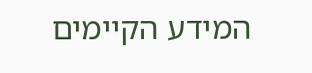המידע הקיימים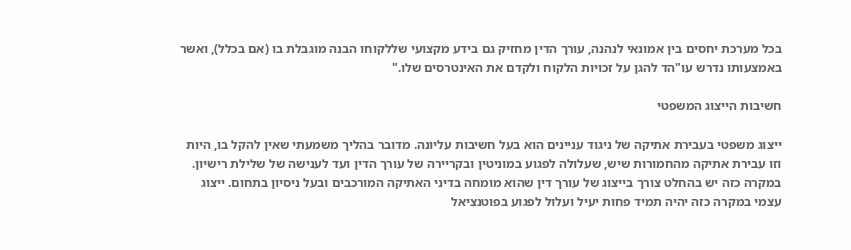בכל מערכת יחסים בין אמונאי לנהנה, עורך הדין מחזיק גם בידע מקצועי שללקוחו הבנה מוגבלת בו (אם בכלל), ואשר באמצעותו נדרש עו"הד להגן על זכויות הלקוח ולקדם את האינטרסים שלו."

חשיבות הייצוג המשפטי

ייצוג משפטי בעבירת אתיקה של ניגוד עניינים הוא בעל חשיבות עליונה. מדובר בהליך משמעתי שאין להקל בו, היות וזו עבירת אתיקה מהחמורות שיש, שעלולה לפגוע במוניטין ובקריירה של עורך הדין ועד לענישה של שלילת רישיון.
במקרה כזה יש בהחלט צורך בייצוג של עורך דין שהוא מומחה בדיני האתיקה המורכבים ובעל ניסיון בתחום. ייצוג עצמי במקרה כזה יהיה תמיד פחות יעיל ועלול לפגוע בפוטנציאל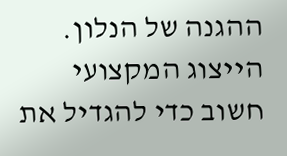ההגנה של הנלון.
הייצוג המקצועי חשוב כדי להגדיל את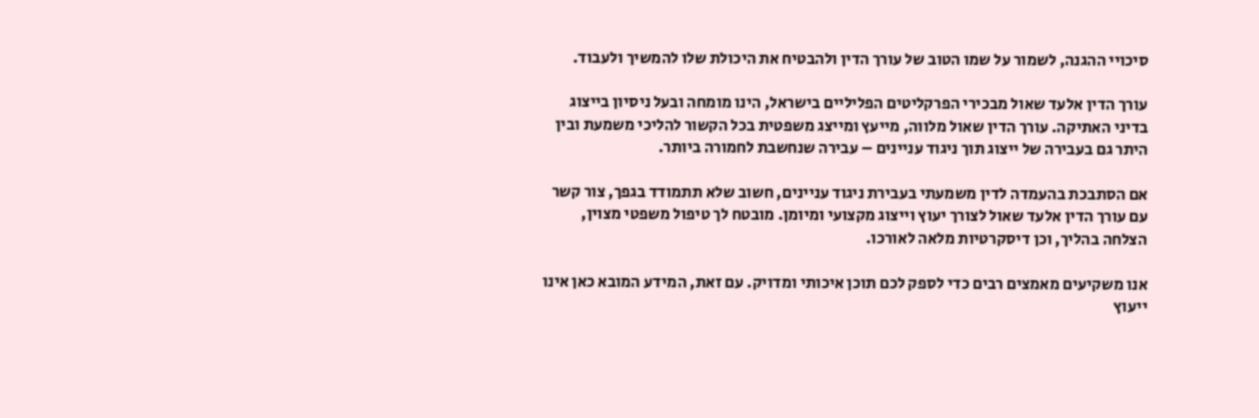סיכויי ההגנה, לשמור על שמו הטוב של עורך הדין ולהבטיח את היכולת שלו להמשיך ולעבוד.

עורך הדין אלעד שאול מבכירי הפרקליטים הפליליים בישראל, הינו מומחה ובעל ניסיון בייצוג בדיני האתיקה. עורך הדין שאול מלווה, מייעץ ומייצג משפטית בכל הקשור להליכי משמעת ובין היתר גם בעבירה של ייצוג תוך ניגוד עניינים – עבירה שנחשבת לחמורה ביותר.

אם הסתבכת בהעמדה לדין משמעתי בעבירת ניגוד עניינים, חשוב שלא תתמודד בגפך, צור קשר עם עורך הדין אלעד שאול לצורך יעוץ וייצוג מקצועי ומיומן. מובטח לך טיפול משפטי מצוין, הצלחה בהליך, וכן דיסקרטיות מלאה לאורכו.

אנו משקיעים מאמצים רבים כדי לספק לכם תוכן איכותי ומדויק. עם זאת, המידע המובא כאן אינו ייעוץ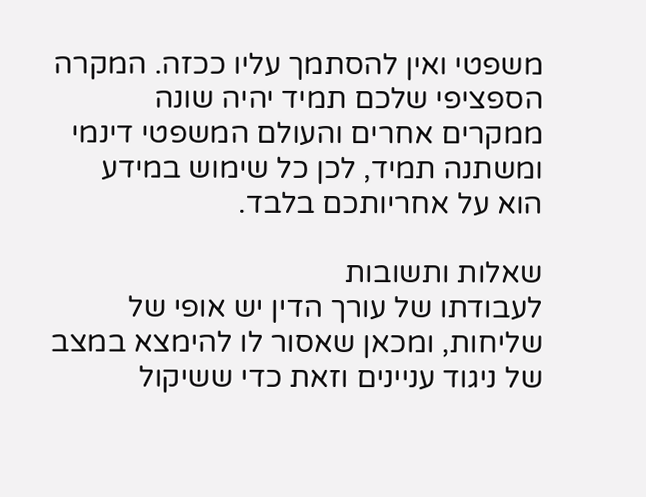משפטי ואין להסתמך עליו ככזה. המקרה הספציפי שלכם תמיד יהיה שונה ממקרים אחרים והעולם המשפטי דינמי ומשתנה תמיד, לכן כל שימוש במידע הוא על אחריותכם בלבד.

שאלות ותשובות
לעבודתו של עורך הדין יש אופי של שליחות, ומכאן שאסור לו להימצא במצב של ניגוד עניינים וזאת כדי ששיקול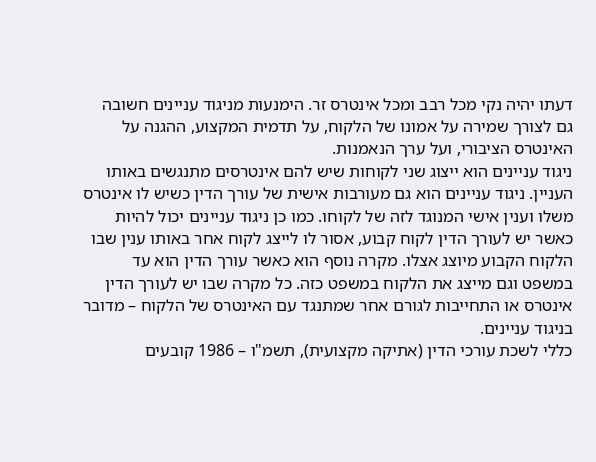דעתו יהיה נקי מכל רבב ומכל אינטרס זר. הימנעות מניגוד עניינים חשובה גם לצורך שמירה על אמונו של הלקוח, על תדמית המקצוע, ההגנה על האינטרס הציבורי, ועל ערך הנאמנות.
ניגוד עניינים הוא ייצוג שני לקוחות שיש להם אינטרסים מתנגשים באותו העניין. ניגוד עניינים הוא גם מעורבות אישית של עורך הדין כשיש לו אינטרס משלו וענין אישי המנוגד לזה של לקוחו. כמו כן ניגוד עניינים יכול להיות כאשר יש לעורך הדין לקוח קבוע, אסור לו לייצג לקוח אחר באותו ענין שבו הלקוח הקבוע מיוצג אצלו. מקרה נוסף הוא כאשר עורך הדין הוא עד במשפט וגם מייצג את הלקוח במשפט כזה. כל מקרה שבו יש לעורך הדין אינטרס או התחייבות לגורם אחר שמתנגד עם האינטרס של הלקוח – מדובר בניגוד עניינים.
כללי לשכת עורכי הדין (אתיקה מקצועית), תשמ"ו – 1986 קובעים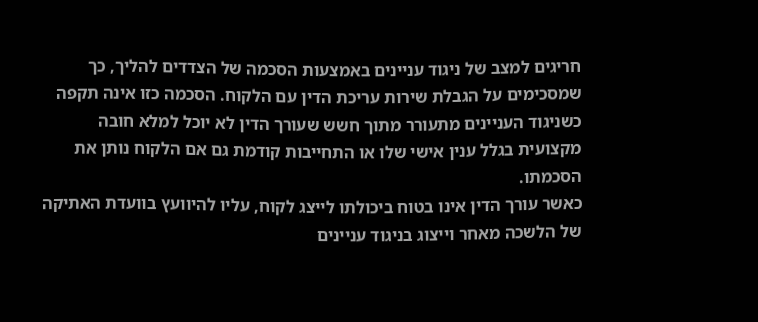חריגים למצב של ניגוד עניינים באמצעות הסכמה של הצדדים להליך, כך שמסכימים על הגבלת שירות עריכת הדין עם הלקוח. הסכמה כזו אינה תקפה כשניגוד העניינים מתעורר מתוך חשש שעורך הדין לא יוכל למלא חובה מקצועית בגלל ענין אישי שלו או התחייבות קודמת גם אם הלקוח נותן את הסכמתו.
כאשר עורך הדין אינו בטוח ביכולתו לייצג לקוח, עליו להיוועץ בוועדת האתיקה של הלשכה מאחר וייצוג בניגוד עניינים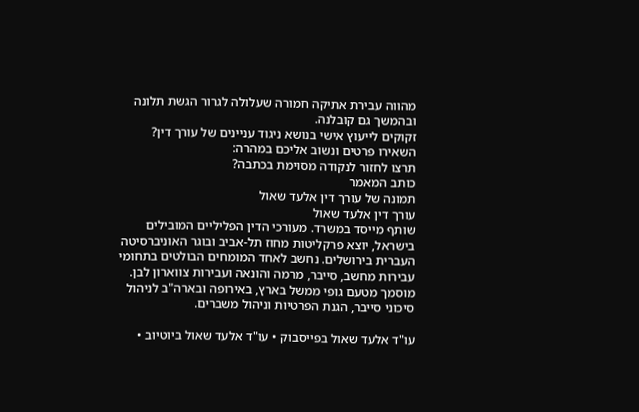מהווה עבירת אתיקה חמורה שעלולה לגרור הגשת תלונה ובהמשך גם קובלנה.
זקוקים לייעוץ אישי בנושא ניגוד עניינים של עורך דין?
השאירו פרטים ונשוב אליכם במהרה:
תרצו לחזור לנקודה מסוימת בכתבה?
כותב המאמר
תמונה של עורך דין אלעד שאול
עורך דין אלעד שאול
שותף מייסד במשרד. מעורכי הדין הפליליים המובילים בישראל, יוצא פרקליטות מחוז תל-אביב ובוגר האוניברסיטה העברית בירושלים. נחשב לאחד המומחים הבולטים בתחומי עבירות מחשב, סייבר, מרמה והונאה ועבירות צווארון לבן. מוסמך מטעם גופי ממשל בארץ, באירופה ובארה"ב לניהול סיכוני סייבר, הגנת הפרטיות וניהול משברים.

עו"ד אלעד שאול בפייסבוק • עו"ד אלעד שאול ביוטיוב •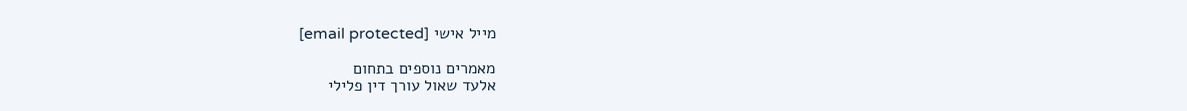מייל אישי [email protected]

מאמרים נוספים בתחום
אלעד שאול עורך דין פלילי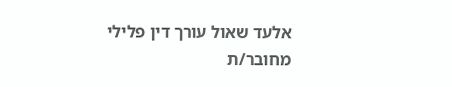אלעד שאול עורך דין פלילי
מחובר/ת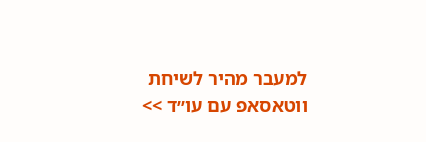למעבר מהיר לשיחת ווטאסאפ עם עו׳׳ד >>